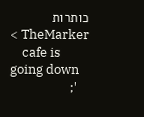כותרות TheMarker >
    cafe is going down
    ';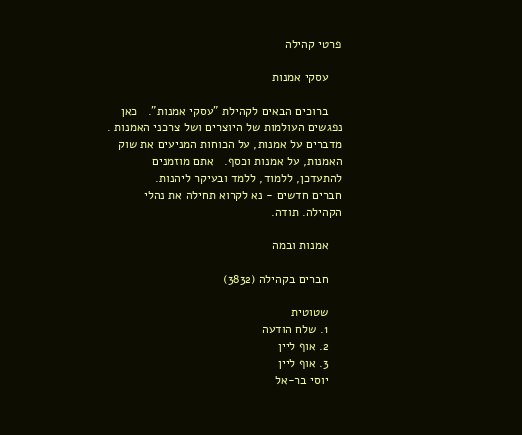פרטי קהילה

    עסקי אמנות

    ברוכים הבאים לקהילת "עסקי אמנות".   כאן נפגשים העולמות של היוצרים ושל צרכני האמנות . מדברים על אמנות, על הכוחות המניעים את שוק האמנות, על אמנות וכסף.   אתם מוזמנים להתעדכן, ללמוד, ללמד ובעיקר ליהנות.                      חברים חדשים - נא לקרוא תחילה את נהלי הקהילה. תודה.

    אמנות ובמה

    חברים בקהילה (3832)

    שטוטית
    1. שלח הודעה
    2. אוף ליין
    3. אוף ליין
    יוסי בר-אל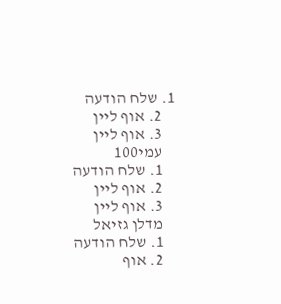1. שלח הודעה
    2. אוף ליין
    3. אוף ליין
    עמי100
    1. שלח הודעה
    2. אוף ליין
    3. אוף ליין
    מדלן גזיאל
    1. שלח הודעה
    2. אוף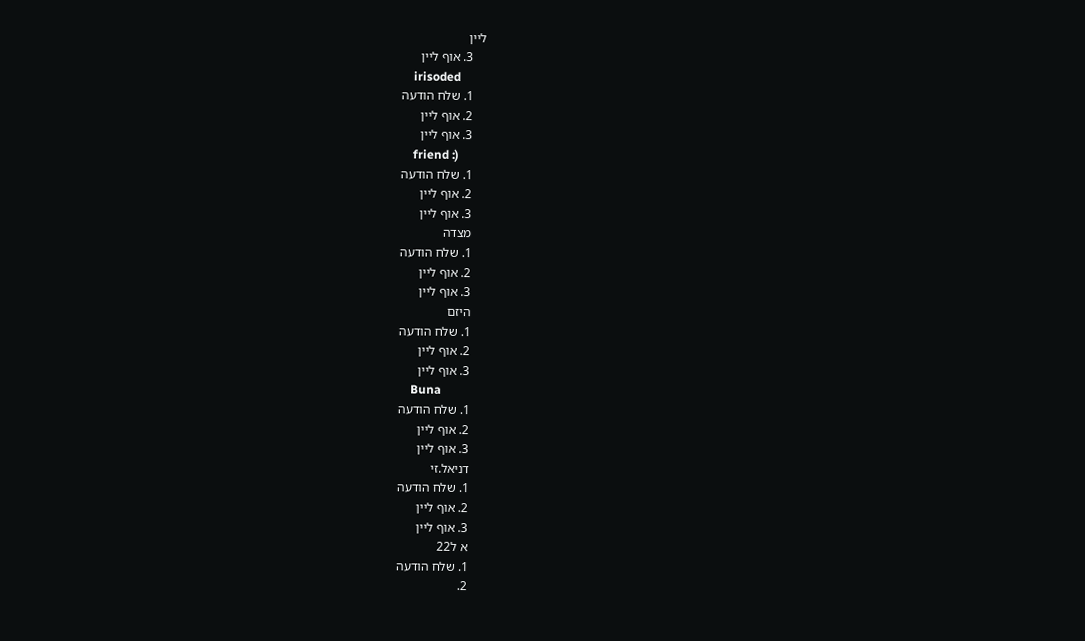ליין
    3. אוף ליין
    irisoded
    1. שלח הודעה
    2. אוף ליין
    3. אוף ליין
    friend :)
    1. שלח הודעה
    2. אוף ליין
    3. אוף ליין
    מצדה
    1. שלח הודעה
    2. אוף ליין
    3. אוף ליין
    היזם
    1. שלח הודעה
    2. אוף ליין
    3. אוף ליין
    Buna
    1. שלח הודעה
    2. אוף ליין
    3. אוף ליין
    דניאל.זי
    1. שלח הודעה
    2. אוף ליין
    3. אוף ליין
    א ל22
    1. שלח הודעה
    2.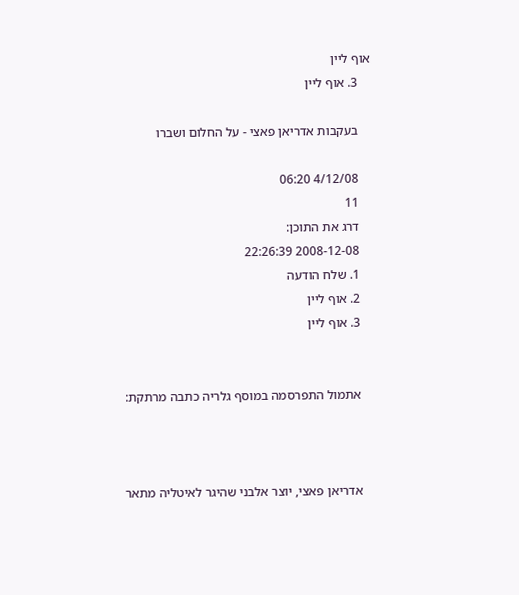אוף ליין
    3. אוף ליין

    בעקבות אדריאן פאצי - על החלום ושברו

    4/12/08 06:20
    11
    דרג את התוכן:
    2008-12-08 22:26:39
    1. שלח הודעה
    2. אוף ליין
    3. אוף ליין


    אתמול התפרסמה במוסף גלריה כתבה מרתקת:



    אדריאן פאצי, יוצר אלבני שהיגר לאיטליה מתאר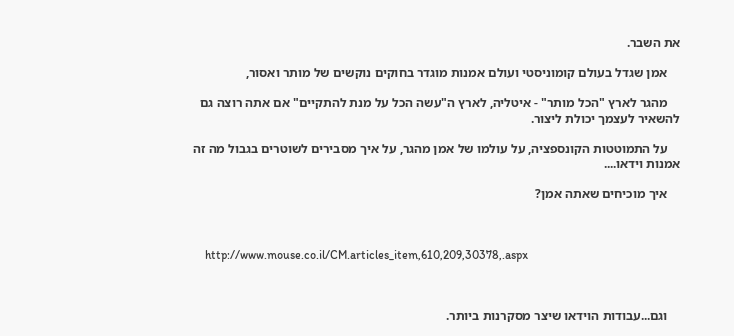את השבר.

    אמן שגדל בעולם קומוניסטי ועולם אמנות מוגדר בחוקים נוקשים של מותר ואסור,

    מהגר לארץ "הכל מותר" - איטליה, לארץ ה"עשה הכל על מנת להתקיים" אם אתה רוצה גם להשאיר לעצמך יכולת ליצור.

    על התמוטטות הקונספציה, על עולמו של אמן מהגר, על איך מסבירים לשוטרים בגבול מה זה אמנות וידאו....

    איך מוכיחים שאתה אמן?



    http://www.mouse.co.il/CM.articles_item,610,209,30378,.aspx



    וגם...עבודות הוידאו שיצר מסקרנות ביותר.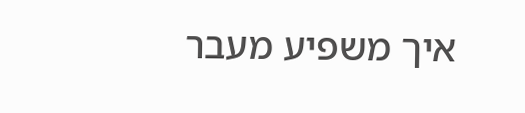איך משפיע מעבר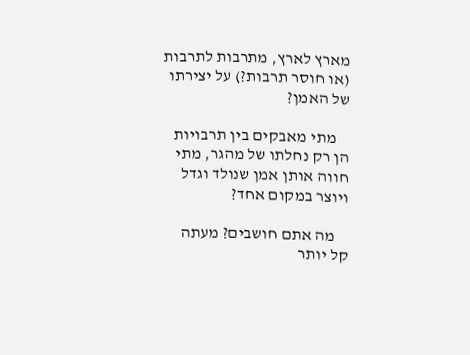מארץ לארץ, מתרבות לתרבות (או חוסר תרבות?) על יצירתו של האמן?

    מתי מאבקים בין תרבויות הן רק נחלתו של מהגר, מתי חווה אותן אמן שנולד וגדל ויוצר במקום אחד?

    מה אתם חושבים? מעתה קל יותר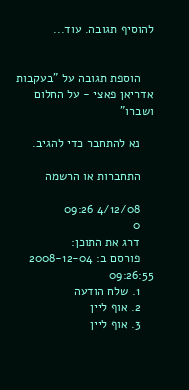להוסיף תגובה. עוד...


    הוספת תגובה על "בעקבות אדריאן פאצי - על החלום ושברו"

    נא להתחבר כדי להגיב.

    התחברות או הרשמה

    4/12/08 09:26
    0
    דרג את התוכן:
    פורסם ב: 2008-12-04 09:26:55
    1. שלח הודעה
    2. אוף ליין
    3. אוף ליין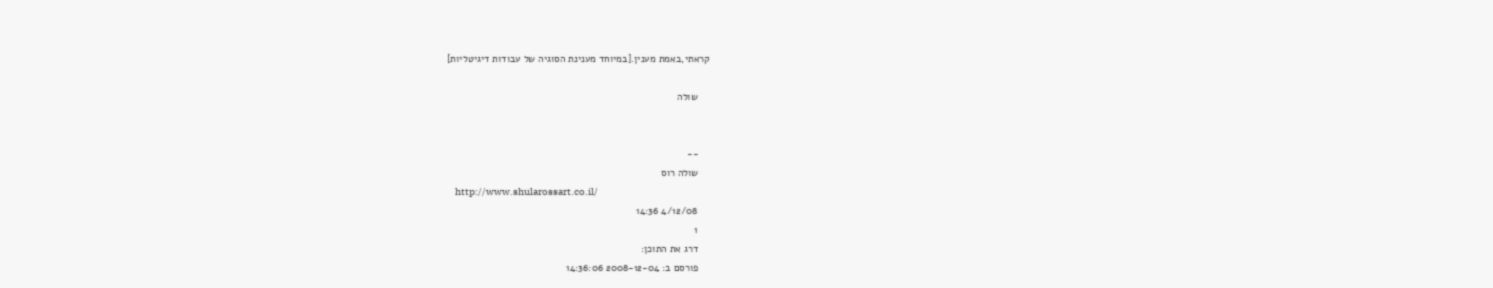קראתי,באמת מענין.[במיוחד מענינת הסוגיה של עבודות דיגיטליות]

    שולה


    --
    שולה רוס
    http://www.shularossart.co.il/
    4/12/08 14:36
    1
    דרג את התוכן:
    פורסם ב: 2008-12-04 14:36:06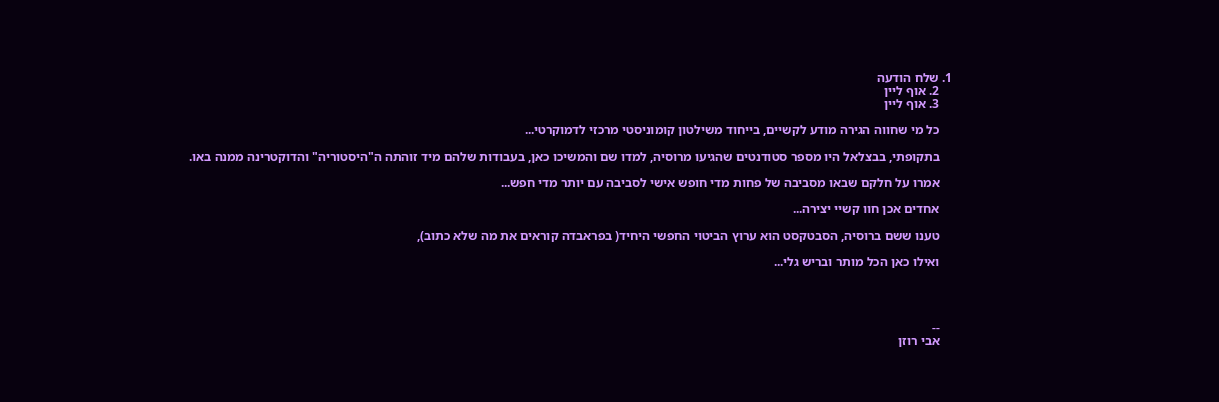1. שלח הודעה
    2. אוף ליין
    3. אוף ליין

    כל מי שחווה הגירה מודע לקשיים, בייחוד משילטון קומוניסטי מרכזי לדמוקרטי...

    בתקופתי, בבצלאל היו מספר סטודנטים שהגיעו מרוסיה, למדו שם והמשיכו כאן, בעבודות שלהם מיד זוהתה ה"היסטוריה" והדוקטרינה ממנה באו.

    אמרו על חלקם שבאו מסביבה של פחות מדי חופש אישי לסביבה עם יותר מדי חפש...

    אחדים אכן חוו קשיי יצירה...

    טענו ששם ברוסיה, הסבטקסט הוא ערוץ הביטוי החפשי היחיד( בפראבדה קוראים את מה שלא כתוב),

    ואילו כאן הכל מותר ובריש גלי...




    --
    אבי רוזן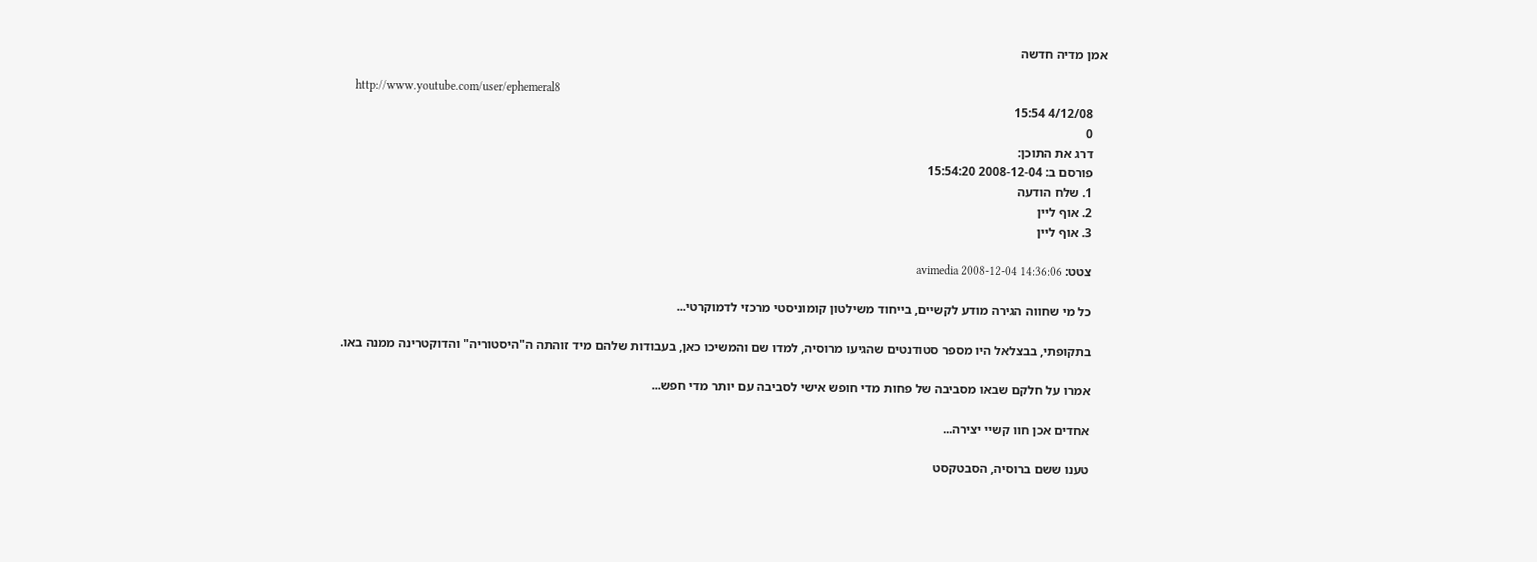אמן מדיה חדשה

    http://www.youtube.com/user/ephemeral8
    4/12/08 15:54
    0
    דרג את התוכן:
    פורסם ב: 2008-12-04 15:54:20
    1. שלח הודעה
    2. אוף ליין
    3. אוף ליין

    צטט: avimedia 2008-12-04 14:36:06

    כל מי שחווה הגירה מודע לקשיים, בייחוד משילטון קומוניסטי מרכזי לדמוקרטי...

    בתקופתי, בבצלאל היו מספר סטודנטים שהגיעו מרוסיה, למדו שם והמשיכו כאן, בעבודות שלהם מיד זוהתה ה"היסטוריה" והדוקטרינה ממנה באו.

    אמרו על חלקם שבאו מסביבה של פחות מדי חופש אישי לסביבה עם יותר מדי חפש...

    אחדים אכן חוו קשיי יצירה...

    טענו ששם ברוסיה, הסבטקסט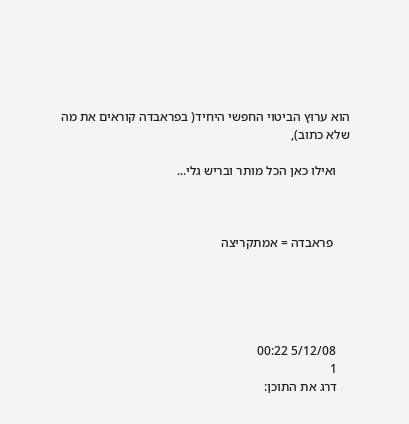הוא ערוץ הביטוי החפשי היחיד( בפראבדה קוראים את מה שלא כתוב),

    ואילו כאן הכל מותר ובריש גלי...



     פראבדה = אמתקריצה





    5/12/08 00:22
    1
    דרג את התוכן: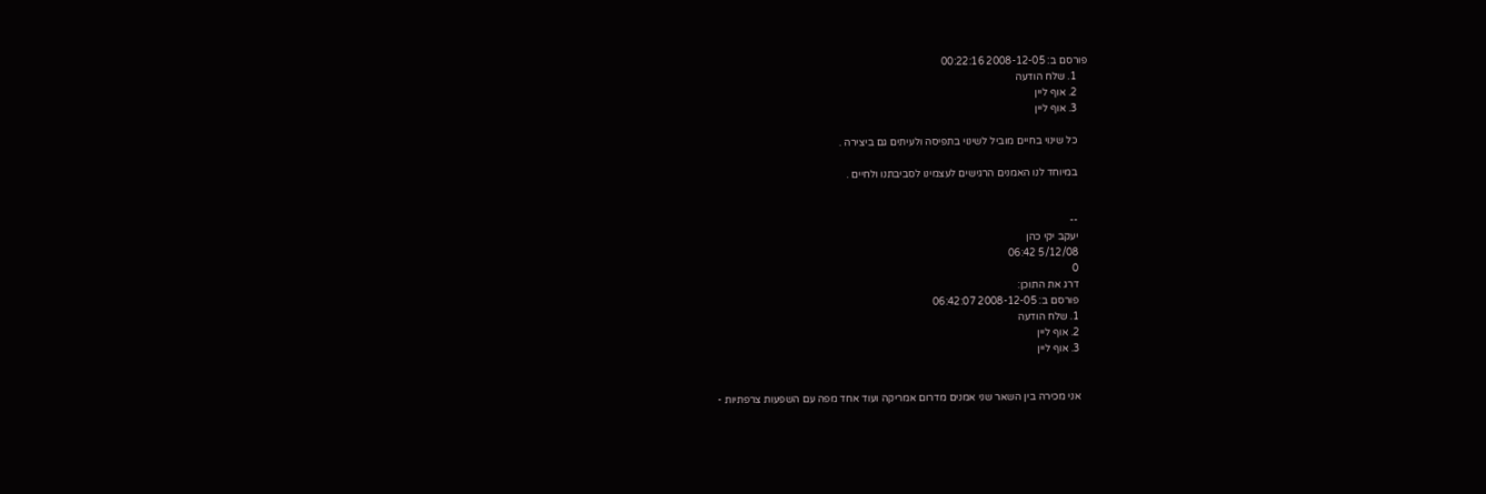פורסם ב: 2008-12-05 00:22:16
    1. שלח הודעה
    2. אוף ליין
    3. אוף ליין

    כל שינוי בחיים מוביל לשינוי בתפיסה ולעיתים גם ביצירה .

    במיוחד לנו האמנים הרגישים לעצמינו לסביבתנו ולחיים .


    --
    יעקב יקי כהן
    5/12/08 06:42
    0
    דרג את התוכן:
    פורסם ב: 2008-12-05 06:42:07
    1. שלח הודעה
    2. אוף ליין
    3. אוף ליין


    אני מכירה בין השאר שני אמנים מדרום אמריקה ועוד אחד מפה עם השפעות צרפתיות -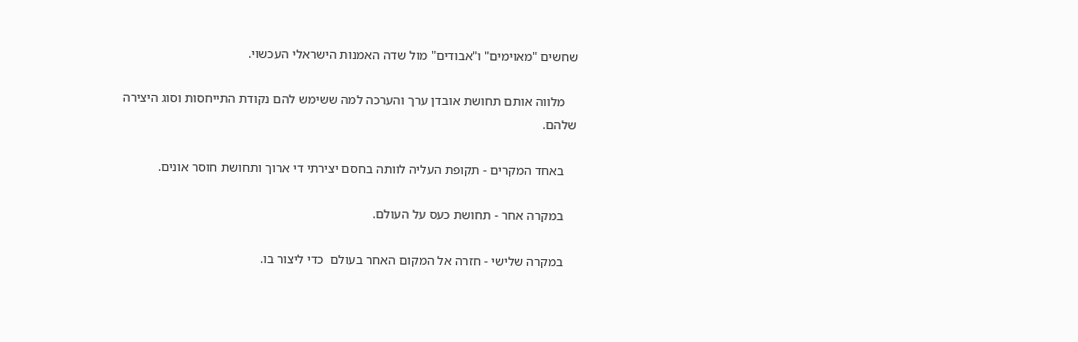שחשים "מאוימים" ו"אבודים" מול שדה האמנות הישראלי העכשוי.

    מלווה אותם תחושת אובדן ערך והערכה למה ששימש להם נקודת התייחסות וסוג היצירה שלהם.

    באחד המקרים - תקופת העליה לוותה בחסם יצירתי די ארוך ותחושת חוסר אונים.

    במקרה אחר - תחושת כעס על העולם.

    במקרה שלישי - חזרה אל המקום האחר בעולם  כדי ליצור בו.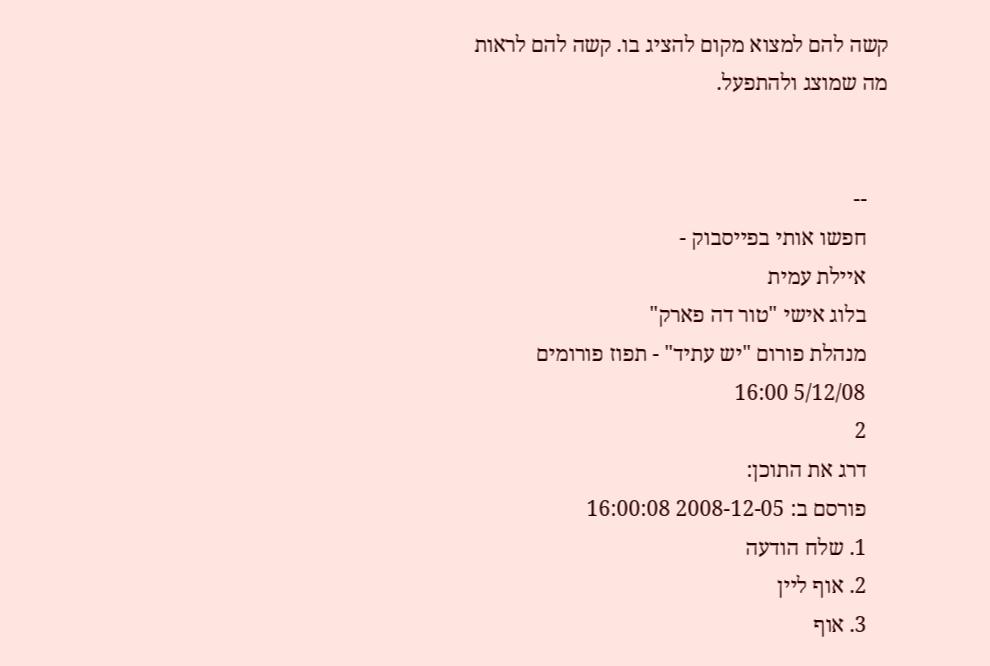קשה להם למצוא מקום להציג בו. קשה להם לראות מה שמוצג ולהתפעל.


    --
    חפשו אותי בפייסבוק -
    איילת עמית
    בלוג אישי "טור דה פארק"
    מנהלת פורום "יש עתיד" - תפוז פורומים
    5/12/08 16:00
    2
    דרג את התוכן:
    פורסם ב: 2008-12-05 16:00:08
    1. שלח הודעה
    2. אוף ליין
    3. אוף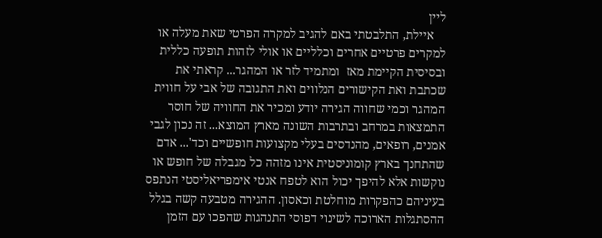ליין
    איילת, התלבטתי באם להגיב למקרה הפרטי שאת מעלה או למקרים פרטיים אחרים וכלליים או אולי לזהות תופעה כללית ובסיסית הקיימת מאז  ומתמיד לזר או המהגר... קראתי את שכתבת ואת הקישורים הנלווים ואת התגובה של אבי על חווית המהגר וכמי שחווה הגירה יודע ומכיר את החוויה של חוסר התמצאות במרחב ובתרבות השונה מארץ המוצא... זה נכון לגבי אמנים, רופאים, מהנדסים בעלי מקצועות חופשיים וכד'... אדם שהתחנך בארץ קומוניסטית אינו מזהה כל מגבלה של חופש או נוקשות אלא להיפך יכול הוא לטפח אנטי אימפריאליסטי הנתפס בעיניהם כהפקרות מוחלטת וכאסון. ההגירה מטבעה קשה בגלל ההסתגלות הארוכה לשינוי דפוסי התנהגות שהפכו עם הזמן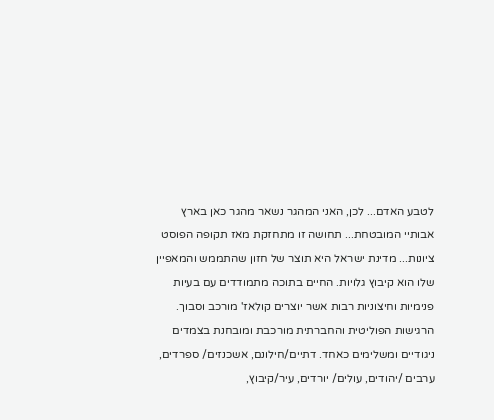לטבע האדם... לכן, האני המהגר נשאר מהגר כאן בארץ אבותיי המובטחת... תחושה זו מתחזקת מאז תקופה הפוסט ציונות... מדינת ישראל היא תוצר של חזון שהתממש והמאפיין שלו הוא קיבוץ גלויות. החיים בתוכה מתמודדים עם בעיות פנימיות וחיצוניות רבות אשר יוצרים קולאז' מורכב וסבוך. הרגישות הפוליטית והחברתית מורכבת ומובחנת בצמדים ניגודיים ומשלימים כאחד. דתיים/חילונם, אשכנזים/ ספרדים, ערבים /יהודים, עולים/ יורדים, עיר/קיבוץ,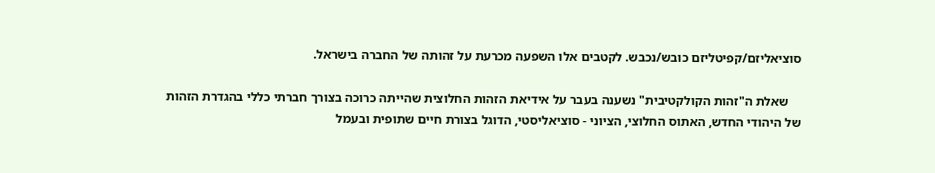סוציאליזם/קפיטליזם כובש/נכבש. לקטבים אלו השפעה מכרעת על זהותה של החברה בישראל.

    שאלת ה"זהות הקולקטיבית" נשענה בעבר על אידיאת הזהות החלוצית שהייתה כרוכה בצורך חברתי כללי בהגדרת הזהות של היהודי החדש, האתוס החלוצי, הציוני - סוציאליסטי, הדוגל בצורת חיים שתופית ובעמל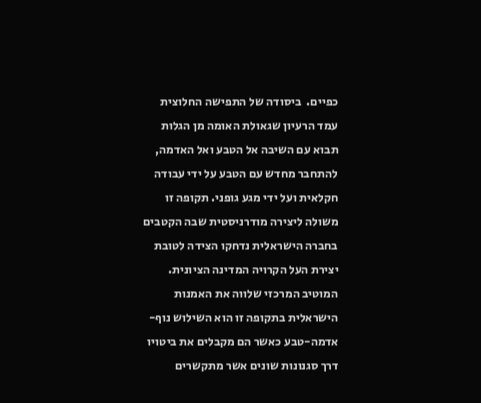כפיים.  ביסודה של התפישה החלוצית עמד הרעיון שגאולת האומה מן הגלות תבוא עם השיבה אל הטבע ואל האדמה, להתחבר מחדש עם הטבע על ידי עבודה חקלאית ועל ידי מגע גופני. תקופה זו משולה ליצירה מודרניסטית שבה הקטבים בחברה הישראלית נדחקו הצידה לטובת יצירת העל הקרויה המדינה הציונית. המוטיב המרכזי שלווה את האמנות הישראלית בתקופה זו הוא השילוש נוף-אדמה-טבע כאשר הם מקבלים את ביטויו דרך סגנונות שונים אשר מתקשרים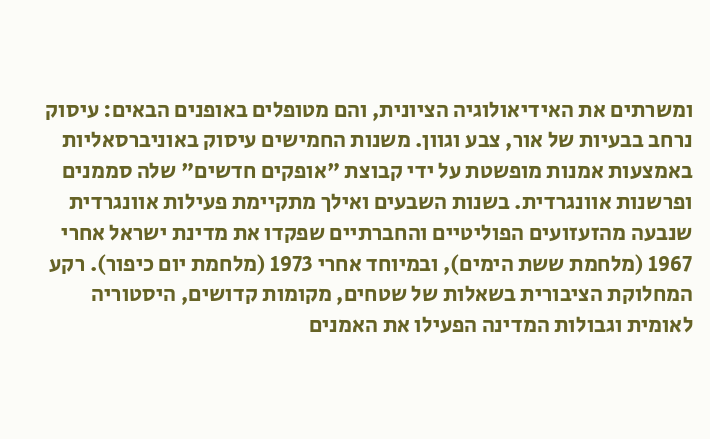ומשרתים את האידיאולוגיה הציונית, והם מטופלים באופנים הבאים: עיסוק נרחב בבעיות של אור, צבע וגוון. משנות החמישים עיסוק באוניברסאליות באמצעות אמנות מופשטת על ידי קבוצת "אופקים חדשים" שלה סממנים ופרשנות אוונגרדית. בשנות השבעים ואילך מתקיימת פעילות אוונגרדית שנבעה מהזעזועים הפוליטיים והחברתיים שפקדו את מדינת ישראל אחרי 1967 (מלחמת ששת הימים), ובמיוחד אחרי 1973 (מלחמת יום כיפור). רקע המחלוקת הציבורית בשאלות של שטחים, מקומות קדושים, היסטוריה לאומית וגבולות המדינה הפעילו את האמנים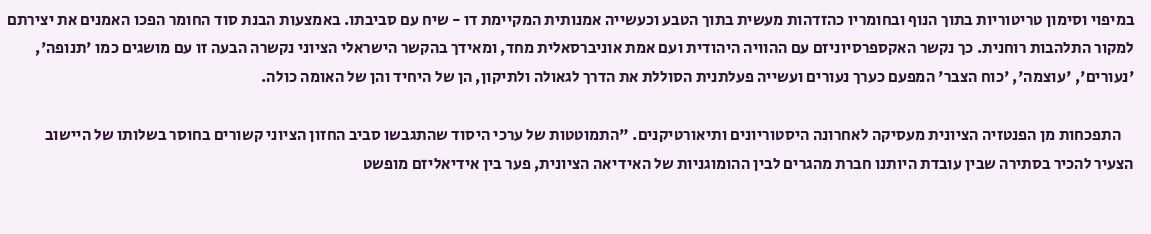במיפוי וסימון טריטוריות בתוך הנוף ובחומריו כהזדהות מעשית בתוך הטבע וכעשייה אמנותית המקיימת דו - שיח עם סביבתו. באמצעות הבנת סוד החומר הפכו האמנים את יצירתם למקור התלהבות רוחנית. כך נקשר האקספרסיוניזם עם ההוויה היהודית ועם אמת אוניברסאלית מחד, ומאידך בהקשר הישראלי הציוני נקשרה הבעה זו עם מושגים כמו 'תנופה', 'נעורים', 'עוצמה', 'כוח הצבר' המפעם כערך נעורים ועשייה פעלתנית הסוללת את הדרך לגאולה ולתיקון, הן של היחיד והן של האומה כולה.

    התפכחות מן הפנטזיה הציונית מעסיקה לאחרונה היסטוריונים ותיאורטיקנים. "התמוטטות של ערכי היסוד שהתגבשו סביב החזון הציוני קשורים בחוסר בשלותו של היישוב הצעיר להכיר בסתירה שבין עובדת היותנו חברת מהגרים לבין ההומוגניות של האידיאה הציונית, פער בין אידיאליזם מופשט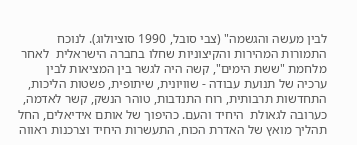לבין מעשה והגשמה" (צבי סובל, 1990 סוציולוג). לנוכח התמורות המהירות והקיצוניות שחלו בחברה הישראלית  לאחר מלחמת "ששת הימים", קשה היה לגשר בין המציאות לבין ערכיה של תנועת עבודה - שוויונית, שיתופית, פשטות הליכות, התחדשות תרבותית, רוח התנדבות, טוהר הנשק, קשר לאדמה, כערובה לגאולת  היחיד והעם. כהיפוך של אותם אידיאלים, החל תהליך מואץ של האדרת הכוח, התעשרות היחיד וצרכנות ראווה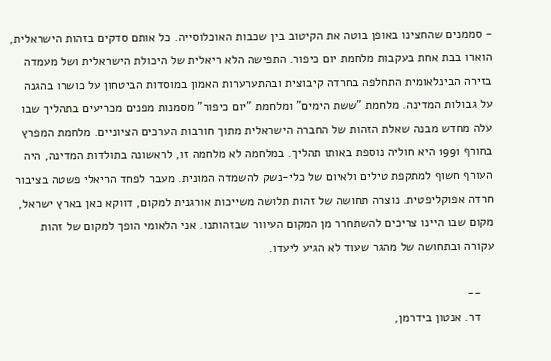- סממנים שהחצינו באופן בוטה את הקיטוב בין שכבות האוכלוסייה. כל אותם סדקים בזהות הישראלית, הוארו בבת אחת בעקבות מלחמת יום כיפור. התפישה הלא ריאלית של היכולת הישראלית ושל מעמדה בזירה הבינלאומית התחלפה בחרדה קיבוצית ובהתערערות האמון במוסדות הביטחון על כושרו בהגנה על גבולות המדינה. מלחמת "ששת הימים" ומלחמת "יום כיפור" מסמנות מפנים מכריעים בתהליך שבו עלה מחדש מבנה שאלת הזהות של החברה הישראלית מתוך חורבות הערכים הציוניים. מלחמת המפרץ בחורף 1991 היא חוליה נוספת באותו תהליך. במלחמה לא מלחמה זו, לראשונה בתולדות המדינה, היה העורף חשוף למתקפת טילים ולאיום של כלי-נשק להשמדה המונית. מעבר לפחד הריאלי פשטה בציבור חרדה אפוקליפטית. נוצרה תחושה של זהות תלושה משייכות אורגנית למקום, דווקא כאן בארץ ישראל, מקום שבו היינו צריכים להשתחרר מן המקום העיוור שבזהותנו. אני הלאומי הופך למקום של זהות עקורה ובתחושה של מהגר שעוד לא הגיע ליעדו.

    --
    דר. אנטון בידרמן,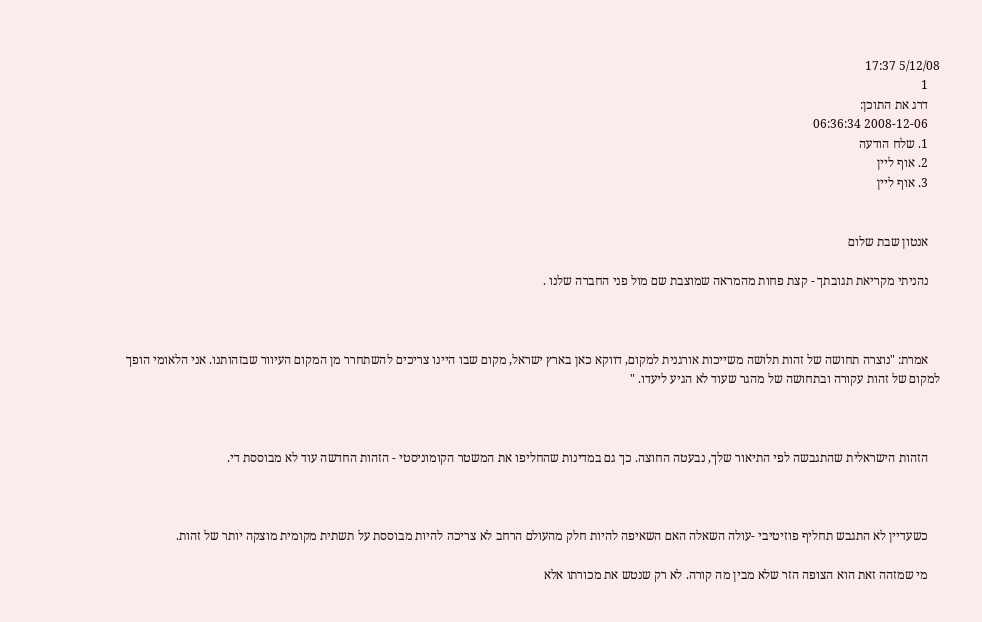5/12/08 17:37
    1
    דרג את התוכן:
    2008-12-06 06:36:34
    1. שלח הודעה
    2. אוף ליין
    3. אוף ליין


    אנטון שבת שלום

    נהניתי מקריאת תגובתך - קצת פחות מהמראה שמוצבת שם מול פני החברה שלנו .



    אמרת: "נוצרה תחושה של זהות תלושה משייכות אורגנית למקום, דווקא כאן בארץ ישראל, מקום שבו היינו צריכים להשתחרר מן המקום העיוור שבזהותנו. אני הלאומי הופך למקום של זהות עקורה ובתחושה של מהגר שעוד לא הגיע ליעדו. "



    הזהות הישראלית שהתגבשה לפי התיאור שלך, נבעטה החוצה. כך גם במדינות שהחליפו את המשטר הקומוניסטי - הזהות החדשה עוד לא מבוססת די.



    כשעדיין לא התגבש תחליף פוזיטיבי -עולה השאלה האם השאיפה להיות חלק מהעולם הרחב לא צריכה להיות מבוססת על תשתית מקומית מוצקה יותר של זהות.

    מי שמזהה זאת הוא הצופה הזר שלא מבין מה קורה. לא רק שנטש את מכורתו אלא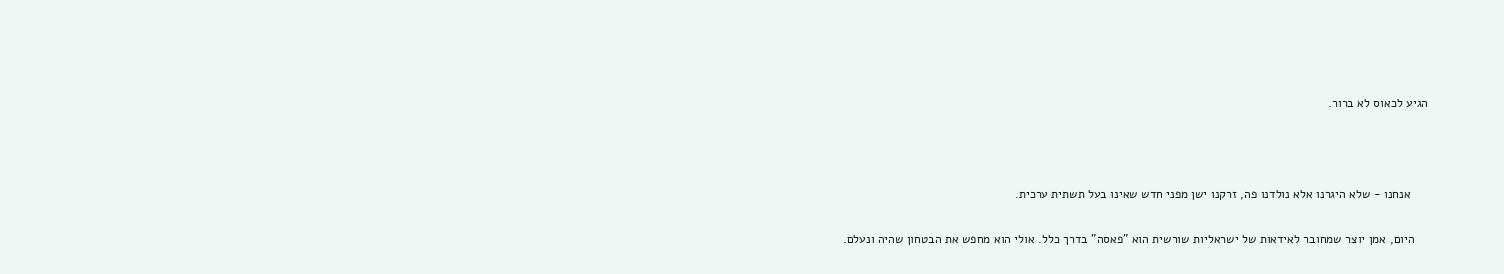הגיע לכאוס לא ברור.



     אנחנו - שלא היגרנו אלא נולדנו פה, זרקנו ישן מפני חדש שאינו בעל תשתית ערכית.

    היום, אמן יוצר שמחובר לאידאות של ישראליות שורשית הוא "פאסה" בדרך כלל. אולי הוא מחפש את הבטחון שהיה ונעלם.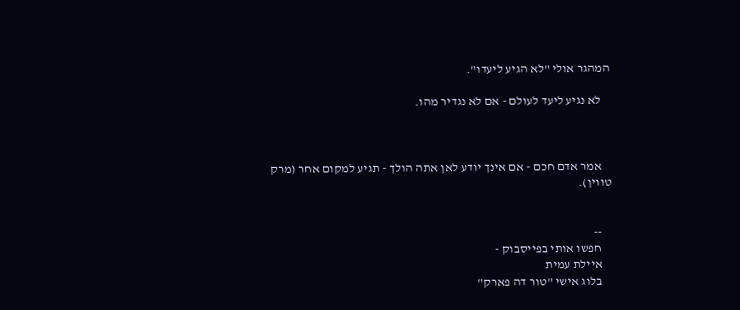המהגר אולי "לא הגיע ליעדו".

    לא נגיע ליעד לעולם - אם לא נגדיר מהו.



    אמר אדם חכם - אם אינך יודע לאן אתה הולך - תגיע למקום אחר (מרק טווין).


    --
    חפשו אותי בפייסבוק -
    איילת עמית
    בלוג אישי "טור דה פארק"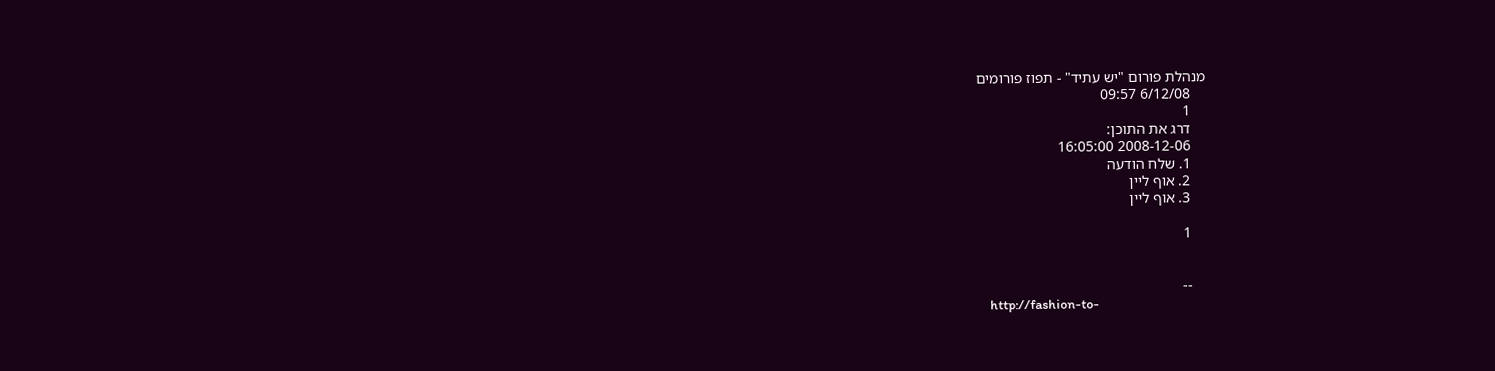מנהלת פורום "יש עתיד" - תפוז פורומים
    6/12/08 09:57
    1
    דרג את התוכן:
    2008-12-06 16:05:00
    1. שלח הודעה
    2. אוף ליין
    3. אוף ליין

    1


    --
    http://fashion-to-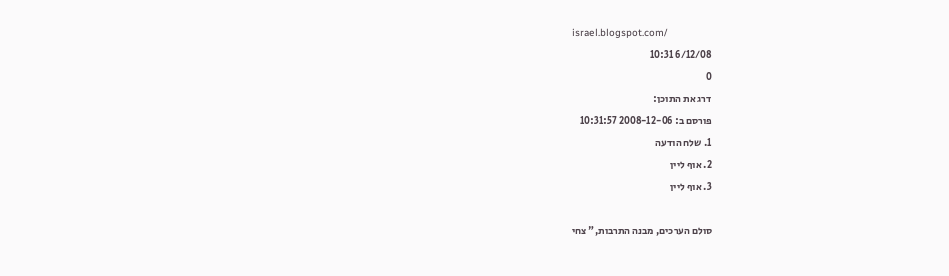israel.blogspot.com/
    6/12/08 10:31
    0
    דרג את התוכן:
    פורסם ב: 2008-12-06 10:31:57
    1. שלח הודעה
    2. אוף ליין
    3. אוף ליין

    סולם הערכים, מבנה התרבות," צחי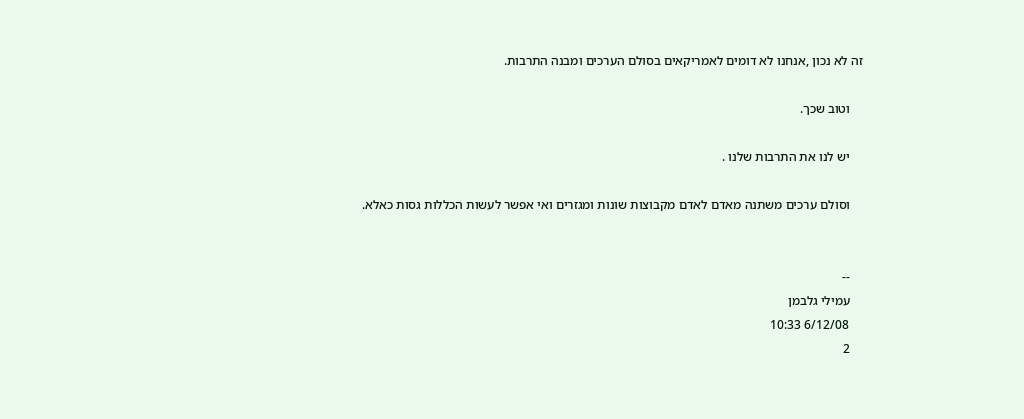זה לא נכון ,אנחנו לא דומים לאמריקאים בסולם הערכים ומבנה התרבות.

    וטוב שכך.

    יש לנו את התרבות שלנו .

    וסולם ערכים משתנה מאדם לאדם מקבוצות שונות ומגזרים ואי אפשר לעשות הכללות גסות כאלא.


    --
    עמילי גלבמן
    6/12/08 10:33
    2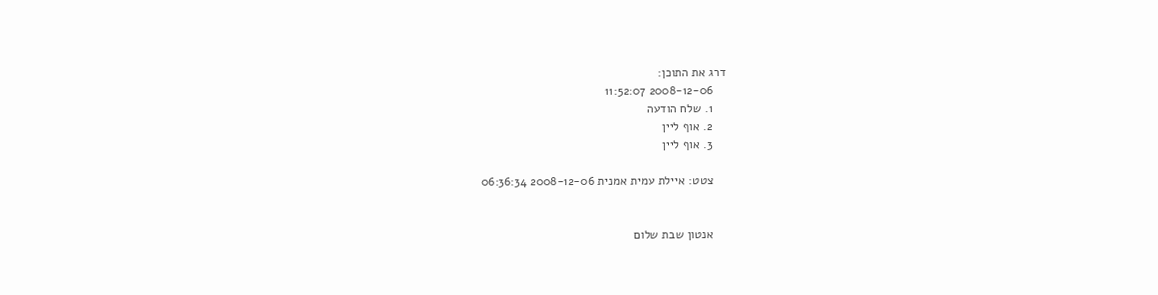דרג את התוכן:
    2008-12-06 11:52:07
    1. שלח הודעה
    2. אוף ליין
    3. אוף ליין

    צטט: איילת עמית אמנית 2008-12-06 06:36:34


    אנטון שבת שלום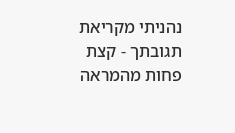נהניתי מקריאת תגובתך - קצת פחות מהמראה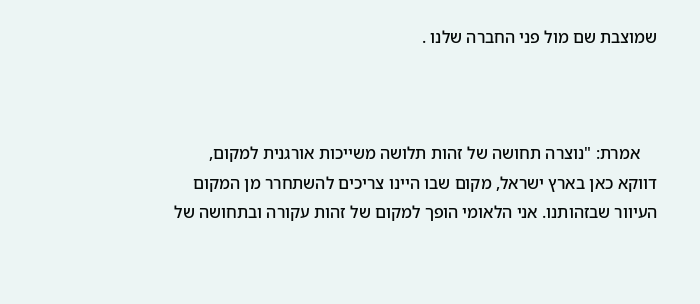שמוצבת שם מול פני החברה שלנו .



    אמרת: "נוצרה תחושה של זהות תלושה משייכות אורגנית למקום, דווקא כאן בארץ ישראל, מקום שבו היינו צריכים להשתחרר מן המקום העיוור שבזהותנו. אני הלאומי הופך למקום של זהות עקורה ובתחושה של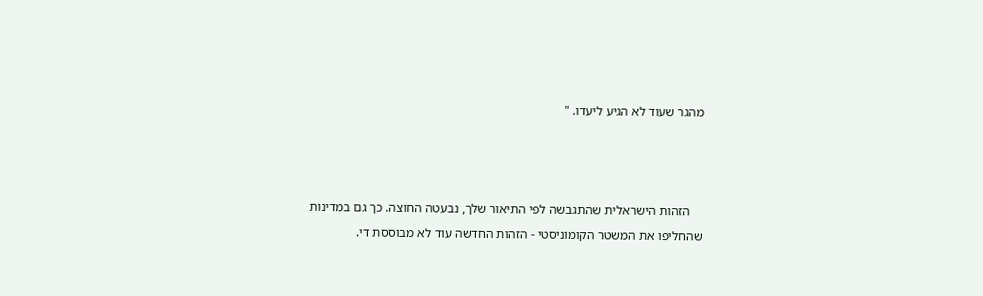מהגר שעוד לא הגיע ליעדו. "



    הזהות הישראלית שהתגבשה לפי התיאור שלך, נבעטה החוצה. כך גם במדינות שהחליפו את המשטר הקומוניסטי - הזהות החדשה עוד לא מבוססת די.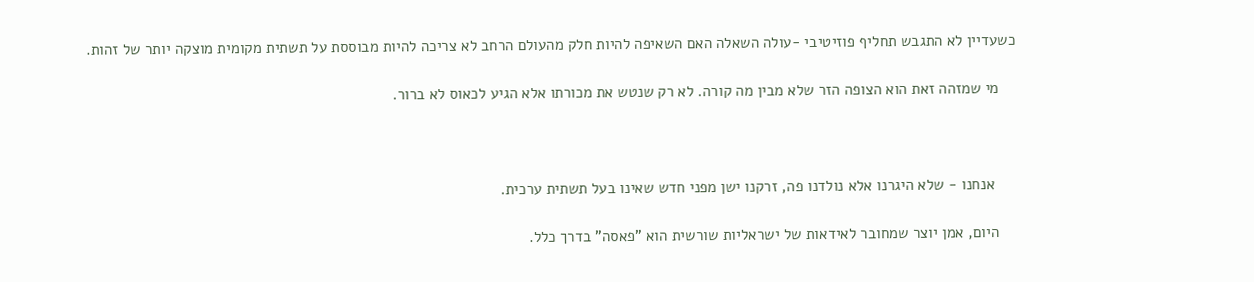כשעדיין לא התגבש תחליף פוזיטיבי -עולה השאלה האם השאיפה להיות חלק מהעולם הרחב לא צריכה להיות מבוססת על תשתית מקומית מוצקה יותר של זהות.

    מי שמזהה זאת הוא הצופה הזר שלא מבין מה קורה. לא רק שנטש את מכורתו אלא הגיע לכאוס לא ברור.



     אנחנו - שלא היגרנו אלא נולדנו פה, זרקנו ישן מפני חדש שאינו בעל תשתית ערכית.

    היום, אמן יוצר שמחובר לאידאות של ישראליות שורשית הוא "פאסה" בדרך כלל.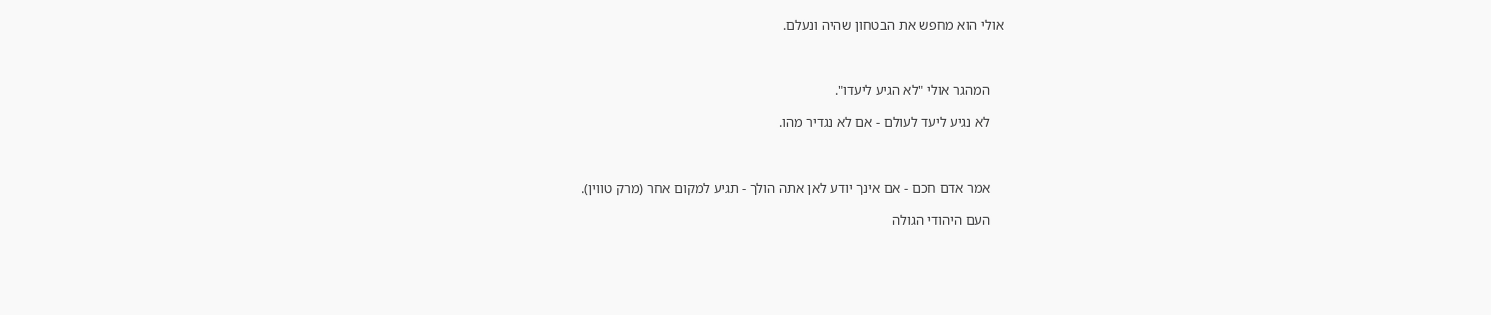אולי הוא מחפש את הבטחון שהיה ונעלם.



    המהגר אולי "לא הגיע ליעדו".

    לא נגיע ליעד לעולם - אם לא נגדיר מהו.



    אמר אדם חכם - אם אינך יודע לאן אתה הולך - תגיע למקום אחר (מרק טווין).

    העם היהודי הגולה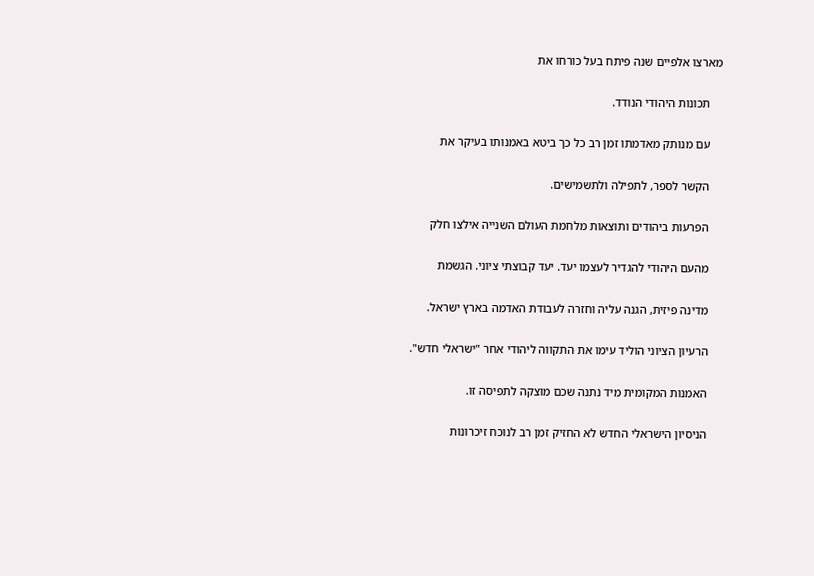מארצו אלפיים שנה פיתח בעל כורחו את

    תכונות היהודי הנודד.

    עם מנותק מאדמתו זמן רב כל כך ביטא באמנותו בעיקר את

    הקשר לספר, לתפילה ולתשמישים.

    הפרעות ביהודים ותוצאות מלחמת העולם השנייה אילצו חלק

    מהעם היהודי להגדיר לעצמו יעד. יעד קבוצתי ציוני. הגשמת

    מדינה פיזית, הגנה עליה וחזרה לעבודת האדמה בארץ ישראל.

    הרעיון הציוני הוליד עימו את התקווה ליהודי אחר "ישראלי חדש".

    האמנות המקומית מיד נתנה שכם מוצקה לתפיסה זו.

    הניסיון הישראלי החדש לא החזיק זמן רב לנוכח זיכרונות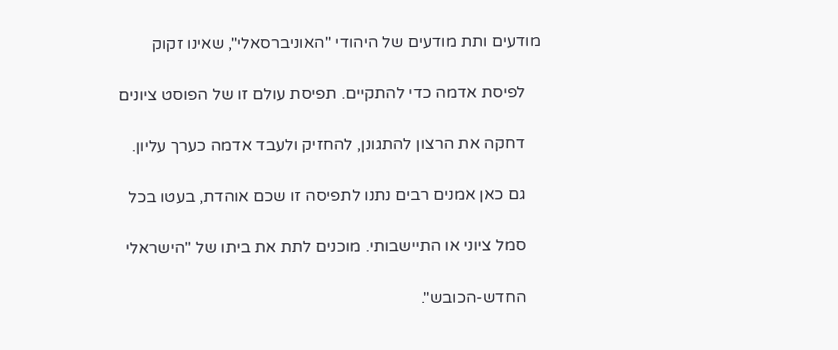מודעים ותת מודעים של היהודי "האוניברסאלי", שאינו זקוק

    לפיסת אדמה כדי להתקיים. תפיסת עולם זו של הפוסט ציונים

    דחקה את הרצון להתגונן, להחזיק ולעבד אדמה כערך עליון.

    גם כאן אמנים רבים נתנו לתפיסה זו שכם אוהדת, בעטו בכל

    סמל ציוני או התיישבותי. מוכנים לתת את ביתו של "הישראלי

    החדש-הכובש".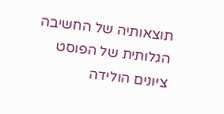תוצאותיה של החשיבה הגלותית של הפוסט ציונים הולידה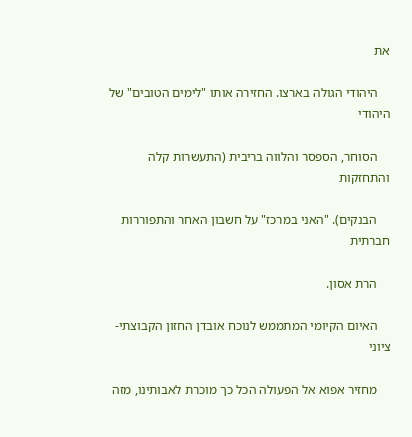את

    היהודי הגולה בארצו. החזירה אותו "לימים הטובים" של היהודי

    הסוחר, הספסר והלווה בריבית (התעשרות קלה והתחזקות

    הבנקים). "האני במרכז" על חשבון האחר והתפוררות חברתית

    הרת אסון.

    האיום הקיומי המתממש לנוכח אובדן החזון הקבוצתי-ציוני

    מחזיר אפוא אל הפעולה הכל כך מוכרת לאבותינו, מזה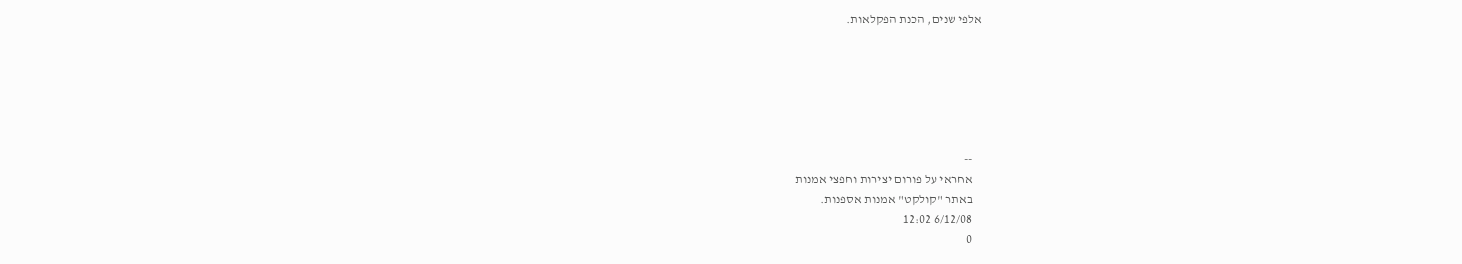אלפי שנים, הכנת הפקלאות.






    --
    אחראי על פורום יצירות וחפצי אמנות
    באתר "קולקט" אמנות אספנות.
    6/12/08 12:02
    0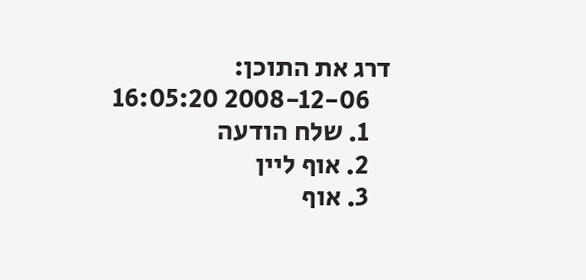דרג את התוכן:
    2008-12-06 16:05:20
    1. שלח הודעה
    2. אוף ליין
    3. אוף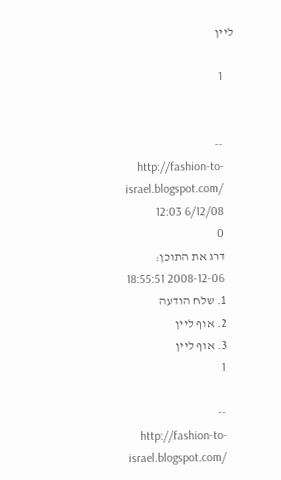ליין

    1


    --
    http://fashion-to-israel.blogspot.com/
    6/12/08 12:03
    0
    דרג את התוכן:
    2008-12-06 18:55:51
    1. שלח הודעה
    2. אוף ליין
    3. אוף ליין
    1

    --
    http://fashion-to-israel.blogspot.com/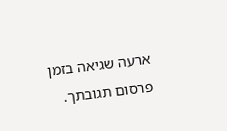ארעה שגיאה בזמן פרסום תגובתך.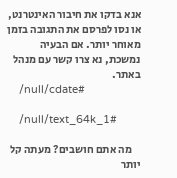אנא בדקו את חיבור האינטרנט, או נסו לפרסם את התגובה בזמן מאוחר יותר. אם הבעיה נמשכת, נא צרו קשר עם מנהל באתר.
    /null/cdate#

    /null/text_64k_1#

    מה אתם חושבים? מעתה קל יותר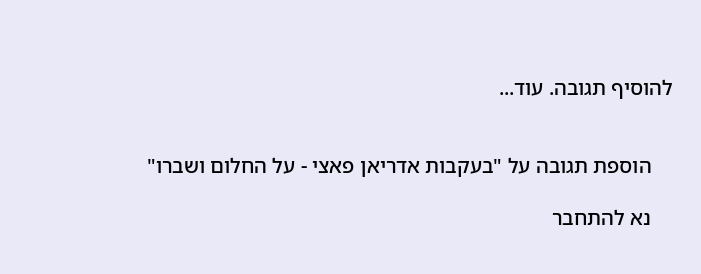להוסיף תגובה. עוד...


    הוספת תגובה על "בעקבות אדריאן פאצי - על החלום ושברו"

    נא להתחבר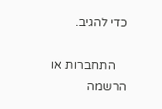כדי להגיב.

    התחברות או הרשמה